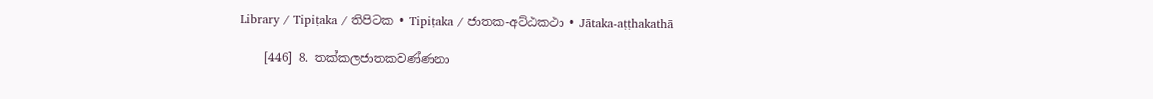Library / Tipiṭaka / තිපිටක • Tipiṭaka / ජාතක-අට්‌ඨකථා • Jātaka-aṭṭhakathā

    [446] 8. තක්‌කලජාතකවණ්‌ණනා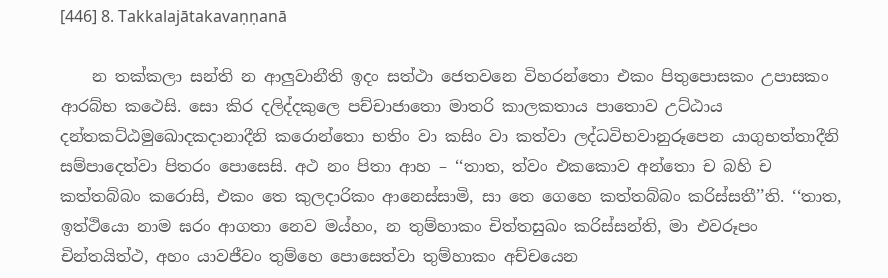[446] 8. Takkalajātakavaṇṇanā

    න තක්‌කලා සන්‌ති න ආලුවානීති ඉදං සත්‌ථා ජෙතවනෙ විහරන්‌තො එකං පිතුපොසකං උපාසකං ආරබ්‌භ කථෙසි. සො කිර දලිද්‌දකුලෙ පච්‌චාජාතො මාතරි කාලකතාය පාතොව උට්‌ඨාය දන්‌තකට්‌ඨමුඛොදකදානාදීනි කරොන්‌තො භතිං වා කසිං වා කත්‌වා ලද්‌ධවිභවානුරූපෙන යාගුභත්‌තාදීනි සම්‌පාදෙත්‌වා පිතරං පොසෙසි. අථ නං පිතා ආහ – ‘‘තාත, ත්‌වං එකකොව අන්‌තො ච බහි ච කත්‌තබ්‌බං කරොසි, එකං තෙ කුලදාරිකං ආනෙස්‌සාමි, සා තෙ ගෙහෙ කත්‌තබ්‌බං කරිස්‌සතී’’ති. ‘‘තාත, ඉත්‌ථියො නාම ඝරං ආගතා නෙව මය්‌හං, න තුම්‌හාකං චිත්‌තසුඛං කරිස්‌සන්‌ති, මා එවරූපං චින්‌තයිත්‌ථ, අහං යාවජීවං තුම්‌හෙ පොසෙත්‌වා තුම්‌හාකං අච්‌චයෙන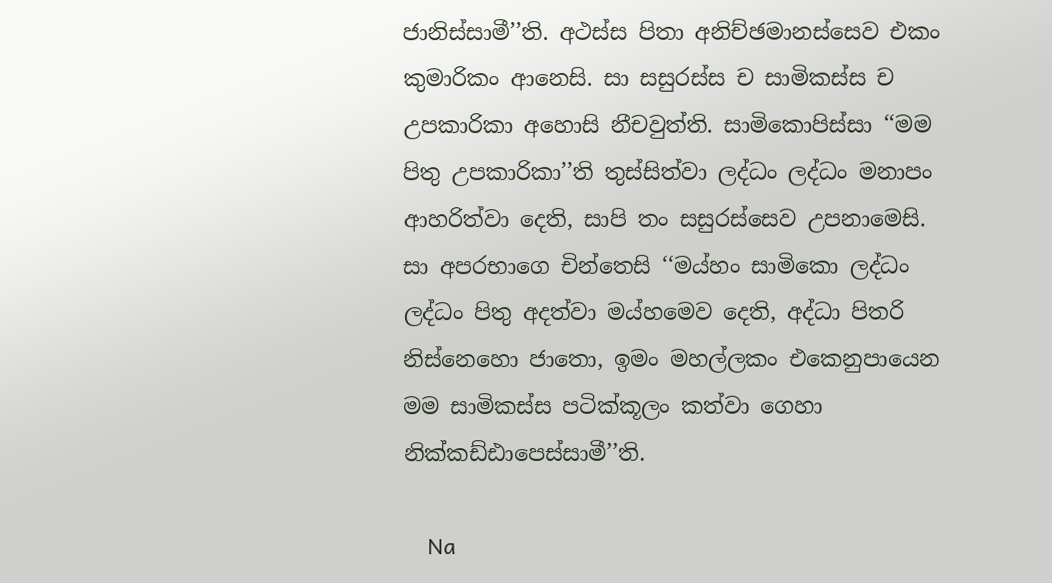ජානිස්‌සාමී’’ති. අථස්‌ස පිතා අනිච්‌ඡමානස්‌සෙව එකං කුමාරිකං ආනෙසි. සා සසුරස්‌ස ච සාමිකස්‌ස ච උපකාරිකා අහොසි නීචවුත්‌ති. සාමිකොපිස්‌සා ‘‘මම පිතු උපකාරිකා’’ති තුස්‌සිත්‌වා ලද්‌ධං ලද්‌ධං මනාපං ආහරිත්‌වා දෙති, සාපි තං සසුරස්‌සෙව උපනාමෙසි. සා අපරභාගෙ චින්‌තෙසි ‘‘මය්‌හං සාමිකො ලද්‌ධං ලද්‌ධං පිතු අදත්‌වා මය්‌හමෙව දෙති, අද්‌ධා පිතරි නිස්‌නෙහො ජාතො, ඉමං මහල්‌ලකං එකෙනුපායෙන මම සාමිකස්‌ස පටික්‌කූලං කත්‌වා ගෙහා නික්‌කඩ්‌ඪාපෙස්‌සාමී’’ති.

    Na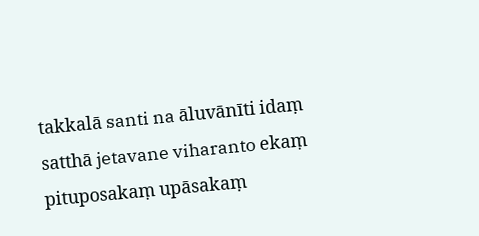takkalā santi na āluvānīti idaṃ satthā jetavane viharanto ekaṃ pituposakaṃ upāsakaṃ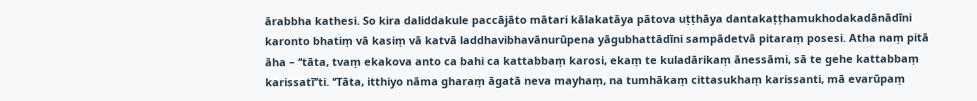ārabbha kathesi. So kira daliddakule paccājāto mātari kālakatāya pātova uṭṭhāya dantakaṭṭhamukhodakadānādīni karonto bhatiṃ vā kasiṃ vā katvā laddhavibhavānurūpena yāgubhattādīni sampādetvā pitaraṃ posesi. Atha naṃ pitā āha – ‘‘tāta, tvaṃ ekakova anto ca bahi ca kattabbaṃ karosi, ekaṃ te kuladārikaṃ ānessāmi, sā te gehe kattabbaṃ karissatī’’ti. ‘‘Tāta, itthiyo nāma gharaṃ āgatā neva mayhaṃ, na tumhākaṃ cittasukhaṃ karissanti, mā evarūpaṃ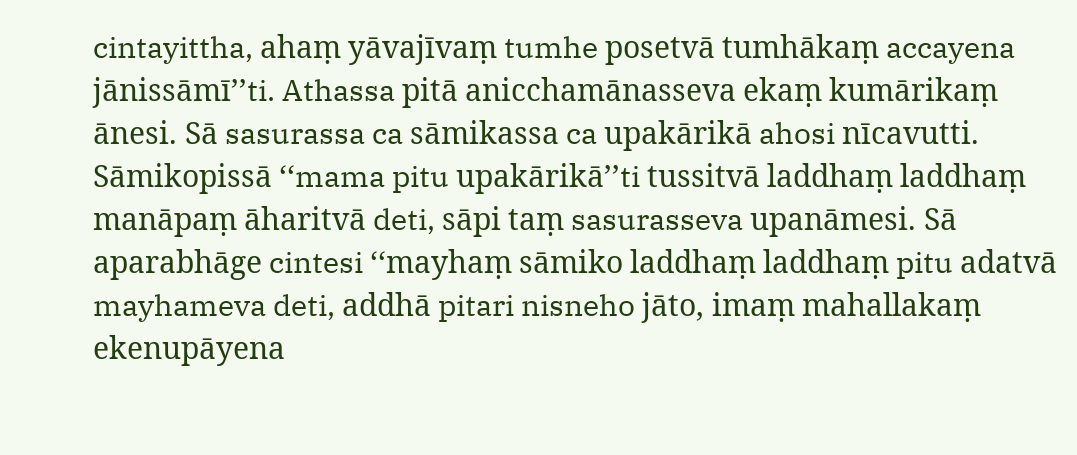cintayittha, ahaṃ yāvajīvaṃ tumhe posetvā tumhākaṃ accayena jānissāmī’’ti. Athassa pitā anicchamānasseva ekaṃ kumārikaṃ ānesi. Sā sasurassa ca sāmikassa ca upakārikā ahosi nīcavutti. Sāmikopissā ‘‘mama pitu upakārikā’’ti tussitvā laddhaṃ laddhaṃ manāpaṃ āharitvā deti, sāpi taṃ sasurasseva upanāmesi. Sā aparabhāge cintesi ‘‘mayhaṃ sāmiko laddhaṃ laddhaṃ pitu adatvā mayhameva deti, addhā pitari nisneho jāto, imaṃ mahallakaṃ ekenupāyena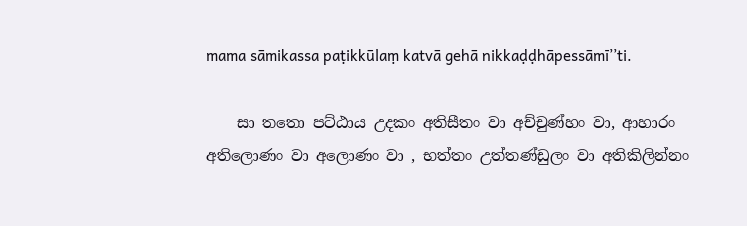mama sāmikassa paṭikkūlaṃ katvā gehā nikkaḍḍhāpessāmī’’ti.

    සා තතො පට්‌ඨාය උදකං අතිසීතං වා අච්‌චුණ්‌හං වා, ආහාරං අතිලොණං වා අලොණං වා , භත්‌තං උත්‌තණ්‌ඩුලං වා අතිකිලින්‌නං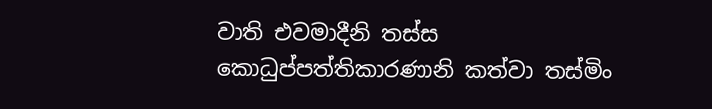වාති එවමාදීනි තස්‌ස කොධුප්‌පත්‌තිකාරණානි කත්‌වා තස්‌මිං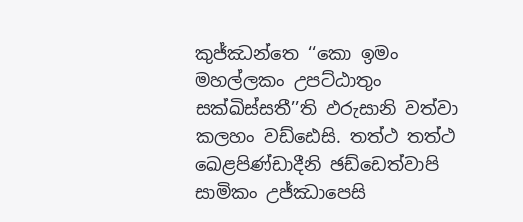කුජ්‌ඣන්‌තෙ ‘‘කො ඉමං මහල්‌ලකං උපට්‌ඨාතුං සක්‌ඛිස්‌සතී’’ති ඵරුසානි වත්‌වා කලහං වඩ්‌ඪෙසි. තත්‌ථ තත්‌ථ ඛෙළපිණ්‌ඩාදීනි ඡඩ්‌ඩෙත්‌වාපි සාමිකං උජ්‌ඣාපෙසි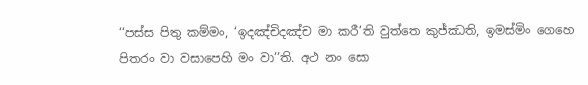‘‘පස්‌ස පිතු කම්‌මං, ‘ඉදඤ්‌චිදඤ්‌ච මා කරී’ති වුත්‌තෙ කුජ්‌ඣති, ඉමස්‌මිං ගෙහෙ පිතරං වා වසාපෙහි මං වා’’ති. අථ නං සො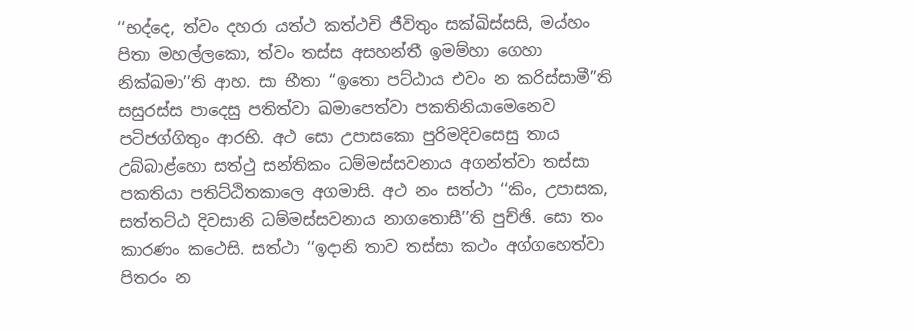‘‘භද්‌දෙ, ත්‌වං දහරා යත්‌ථ කත්‌ථචි ජීවිතුං සක්‌ඛිස්‌සසි, මය්‌හං පිතා මහල්‌ලකො, ත්‌වං තස්‌ස අසහන්‌තී ඉමම්‌හා ගෙහා නික්‌ඛමා’’ති ආහ. සා භීතා ‘‘ඉතො පට්‌ඨාය එවං න කරිස්‌සාමී’’ති සසුරස්‌ස පාදෙසු පතිත්‌වා ඛමාපෙත්‌වා පකතිනියාමෙනෙව පටිජග්‌ගිතුං ආරභි. අථ සො උපාසකො පුරිමදිවසෙසු තාය උබ්‌බාළ්‌හො සත්‌ථු සන්‌තිකං ධම්‌මස්‌සවනාය අගන්‌ත්‌වා තස්‌සා පකතියා පතිට්‌ඨිතකාලෙ අගමාසි. අථ නං සත්‌ථා ‘‘කිං, උපාසක, සත්‌තට්‌ඨ දිවසානි ධම්‌මස්‌සවනාය නාගතොසී’’ති පුච්‌ඡි. සො තං කාරණං කථෙසි. සත්‌ථා ‘‘ඉදානි තාව තස්‌සා කථං අග්‌ගහෙත්‌වා පිතරං න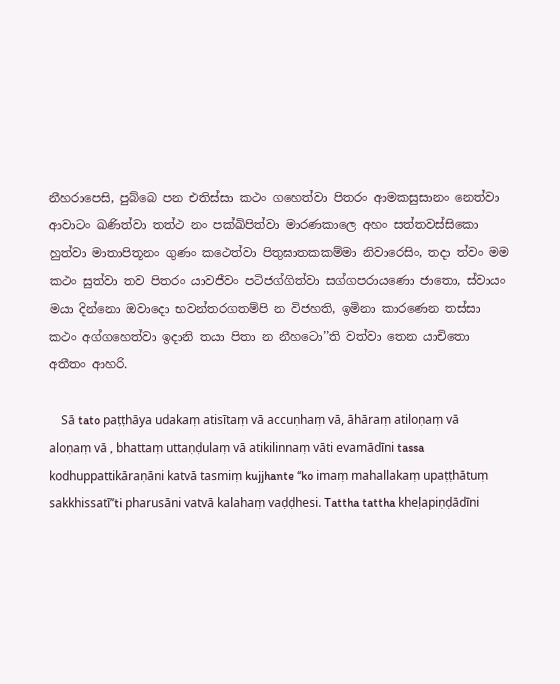නීහරාපෙසි, පුබ්‌බෙ පන එතිස්‌සා කථං ගහෙත්‌වා පිතරං ආමකසුසානං නෙත්‌වා ආවාටං ඛණිත්‌වා තත්‌ථ නං පක්‌ඛිපිත්‌වා මාරණකාලෙ අහං සත්‌තවස්‌සිකො හුත්‌වා මාතාපිතූනං ගුණං කථෙත්‌වා පිතුඝාතකකම්‌මා නිවාරෙසිං, තදා ත්‌වං මම කථං සුත්‌වා තව පිතරං යාවජීවං පටිජග්‌ගිත්‌වා සග්‌ගපරායණො ජාතො, ස්‌වායං මයා දින්‌නො ඔවාදො භවන්‌තරගතම්‌පි න විජහති, ඉමිනා කාරණෙන තස්‌සා කථං අග්‌ගහෙත්‌වා ඉදානි තයා පිතා න නීහටො’’ති වත්‌වා තෙන යාචිතො අතීතං ආහරි.

    Sā tato paṭṭhāya udakaṃ atisītaṃ vā accuṇhaṃ vā, āhāraṃ atiloṇaṃ vā aloṇaṃ vā , bhattaṃ uttaṇḍulaṃ vā atikilinnaṃ vāti evamādīni tassa kodhuppattikāraṇāni katvā tasmiṃ kujjhante ‘‘ko imaṃ mahallakaṃ upaṭṭhātuṃ sakkhissatī’’ti pharusāni vatvā kalahaṃ vaḍḍhesi. Tattha tattha kheḷapiṇḍādīni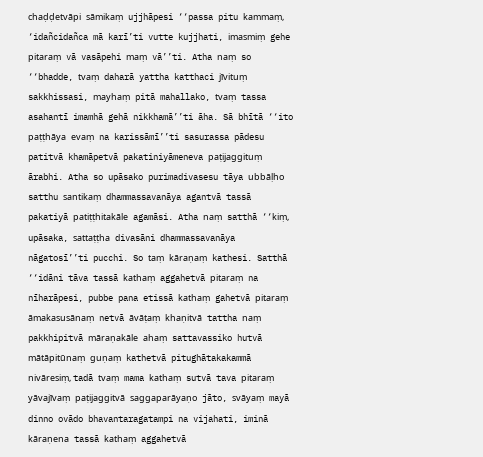chaḍḍetvāpi sāmikaṃ ujjhāpesi ‘‘passa pitu kammaṃ, ‘idañcidañca mā karī’ti vutte kujjhati, imasmiṃ gehe pitaraṃ vā vasāpehi maṃ vā’’ti. Atha naṃ so ‘‘bhadde, tvaṃ daharā yattha katthaci jīvituṃ sakkhissasi, mayhaṃ pitā mahallako, tvaṃ tassa asahantī imamhā gehā nikkhamā’’ti āha. Sā bhītā ‘‘ito paṭṭhāya evaṃ na karissāmī’’ti sasurassa pādesu patitvā khamāpetvā pakatiniyāmeneva paṭijaggituṃ ārabhi. Atha so upāsako purimadivasesu tāya ubbāḷho satthu santikaṃ dhammassavanāya agantvā tassā pakatiyā patiṭṭhitakāle agamāsi. Atha naṃ satthā ‘‘kiṃ, upāsaka, sattaṭṭha divasāni dhammassavanāya nāgatosī’’ti pucchi. So taṃ kāraṇaṃ kathesi. Satthā ‘‘idāni tāva tassā kathaṃ aggahetvā pitaraṃ na nīharāpesi, pubbe pana etissā kathaṃ gahetvā pitaraṃ āmakasusānaṃ netvā āvāṭaṃ khaṇitvā tattha naṃ pakkhipitvā māraṇakāle ahaṃ sattavassiko hutvā mātāpitūnaṃ guṇaṃ kathetvā pitughātakakammā nivāresiṃ, tadā tvaṃ mama kathaṃ sutvā tava pitaraṃ yāvajīvaṃ paṭijaggitvā saggaparāyaṇo jāto, svāyaṃ mayā dinno ovādo bhavantaragatampi na vijahati, iminā kāraṇena tassā kathaṃ aggahetvā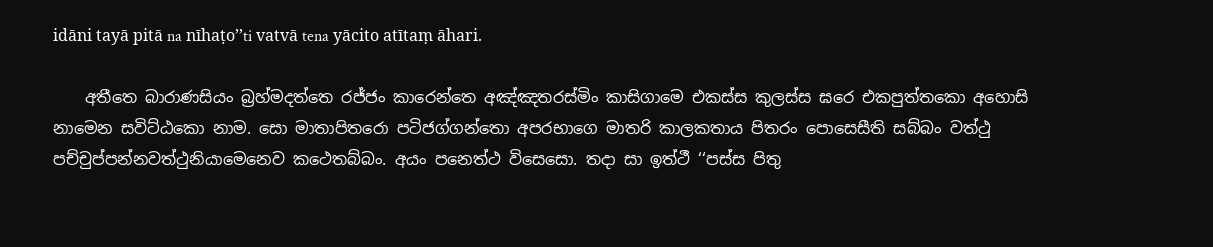idāni tayā pitā na nīhaṭo’’ti vatvā tena yācito atītaṃ āhari.

    අතීතෙ බාරාණසියං බ්‍රහ්‌මදත්‌තෙ රජ්‌ජං කාරෙන්‌තෙ අඤ්‌ඤතරස්‌මිං කාසිගාමෙ එකස්‌ස කුලස්‌ස ඝරෙ එකපුත්‌තකො අහොසි නාමෙන සවිට්‌ඨකො නාම. සො මාතාපිතරො පටිජග්‌ගන්‌තො අපරභාගෙ මාතරි කාලකතාය පිතරං පොසෙසීති සබ්‌බං වත්‌ථු පච්‌චුප්‌පන්‌නවත්‌ථුනියාමෙනෙව කථෙතබ්‌බං. අයං පනෙත්‌ථ විසෙසො. තදා සා ඉත්‌ථී ‘‘පස්‌ස පිතු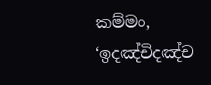කම්‌මං, ‘ඉදඤ්‌චිදඤ්‌ච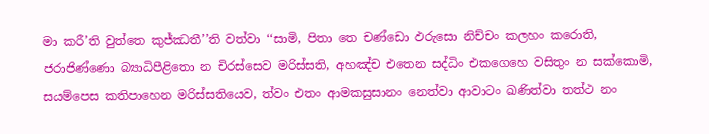මා කරී’ති වුත්‌තෙ කුජ්‌ඣතී’’ති වත්‌වා ‘‘සාමි, පිතා තෙ චණ්‌ඩො ඵරුසො නිච්‌චං කලහං කරොති, ජරාජිණ්‌ණො බ්‍යාධිපීළිතො න චිරස්‌සෙව මරිස්‌සති, අහඤ්‌ච එතෙන සද්‌ධිං එකගෙහෙ වසිතුං න සක්‌කොමි, සයම්‌පෙස කතිපාහෙන මරිස්‌සතියෙව, ත්‌වං එතං ආමකසුසානං නෙත්‌වා ආවාටං ඛණිත්‌වා තත්‌ථ නං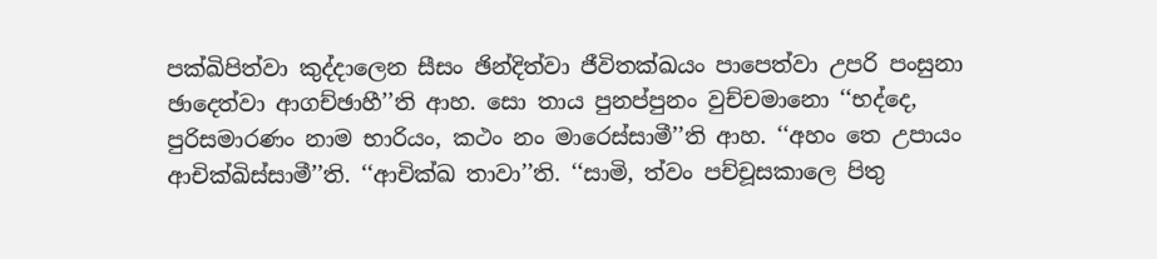පක්‌ඛිපිත්‌වා කුද්‌දාලෙන සීසං ඡින්‌දිත්‌වා ජීවිතක්‌ඛයං පාපෙත්‌වා උපරි පංසුනා ඡාදෙත්‌වා ආගච්‌ඡාහී’’ති ආහ. සො තාය පුනප්‌පුනං වුච්‌චමානො ‘‘භද්‌දෙ, පුරිසමාරණං නාම භාරියං, කථං නං මාරෙස්‌සාමී’’ති ආහ. ‘‘අහං තෙ උපායං ආචික්‌ඛිස්‌සාමී’’ති. ‘‘ආචික්‌ඛ තාවා’’ති. ‘‘සාමි, ත්‌වං පච්‌චූසකාලෙ පිතු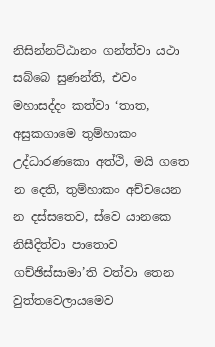නිසින්‌නට්‌ඨානං ගන්‌ත්‌වා යථා සබ්‌බෙ සුණන්‌ති, එවං මහාසද්‌දං කත්‌වා ‘තාත, අසුකගාමෙ තුම්‌හාකං උද්‌ධාරණකො අත්‌ථි, මයි ගතෙ න දෙති, තුම්‌හාකං අච්‌චයෙන න දස්‌සතෙව, ස්‌වෙ යානකෙ නිසීදිත්‌වා පාතොව ගච්‌ඡිස්‌සාමා’ති වත්‌වා තෙන වුත්‌තවෙලායමෙව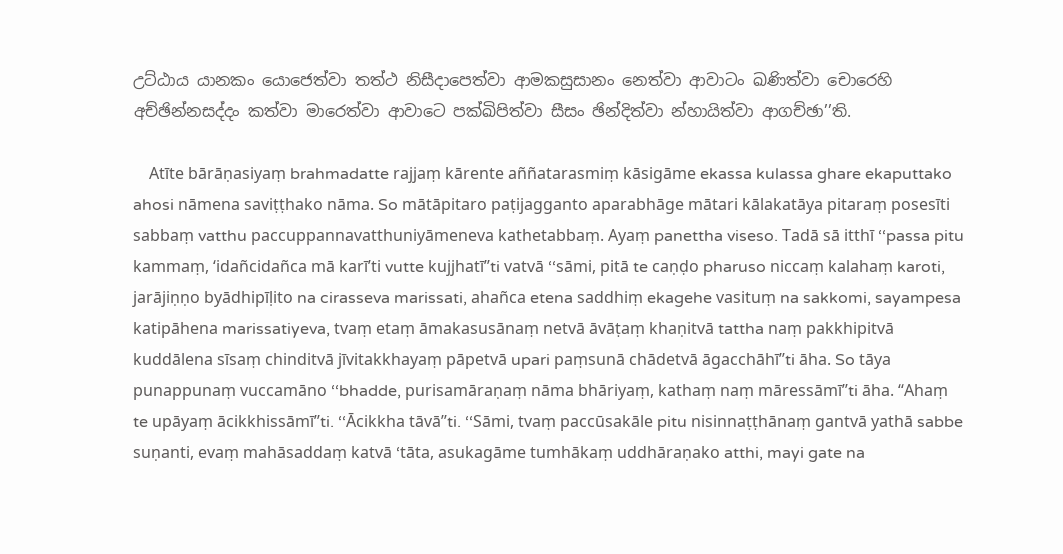උට්‌ඨාය යානකං යොජෙත්‌වා තත්‌ථ නිසීදාපෙත්‌වා ආමකසුසානං නෙත්‌වා ආවාටං ඛණිත්‌වා චොරෙහි අච්‌ඡින්‌නසද්‌දං කත්‌වා මාරෙත්‌වා ආවාටෙ පක්‌ඛිපිත්‌වා සීසං ඡින්‌දිත්‌වා න්‌හායිත්‌වා ආගච්‌ඡා’’ති.

    Atīte bārāṇasiyaṃ brahmadatte rajjaṃ kārente aññatarasmiṃ kāsigāme ekassa kulassa ghare ekaputtako ahosi nāmena saviṭṭhako nāma. So mātāpitaro paṭijagganto aparabhāge mātari kālakatāya pitaraṃ posesīti sabbaṃ vatthu paccuppannavatthuniyāmeneva kathetabbaṃ. Ayaṃ panettha viseso. Tadā sā itthī ‘‘passa pitu kammaṃ, ‘idañcidañca mā karī’ti vutte kujjhatī’’ti vatvā ‘‘sāmi, pitā te caṇḍo pharuso niccaṃ kalahaṃ karoti, jarājiṇṇo byādhipīḷito na cirasseva marissati, ahañca etena saddhiṃ ekagehe vasituṃ na sakkomi, sayampesa katipāhena marissatiyeva, tvaṃ etaṃ āmakasusānaṃ netvā āvāṭaṃ khaṇitvā tattha naṃ pakkhipitvā kuddālena sīsaṃ chinditvā jīvitakkhayaṃ pāpetvā upari paṃsunā chādetvā āgacchāhī’’ti āha. So tāya punappunaṃ vuccamāno ‘‘bhadde, purisamāraṇaṃ nāma bhāriyaṃ, kathaṃ naṃ māressāmī’’ti āha. ‘‘Ahaṃ te upāyaṃ ācikkhissāmī’’ti. ‘‘Ācikkha tāvā’’ti. ‘‘Sāmi, tvaṃ paccūsakāle pitu nisinnaṭṭhānaṃ gantvā yathā sabbe suṇanti, evaṃ mahāsaddaṃ katvā ‘tāta, asukagāme tumhākaṃ uddhāraṇako atthi, mayi gate na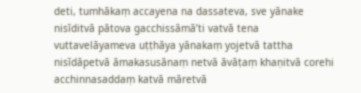deti, tumhākaṃ accayena na dassateva, sve yānake nisīditvā pātova gacchissāmā’ti vatvā tena vuttavelāyameva uṭṭhāya yānakaṃ yojetvā tattha nisīdāpetvā āmakasusānaṃ netvā āvāṭaṃ khaṇitvā corehi acchinnasaddaṃ katvā māretvā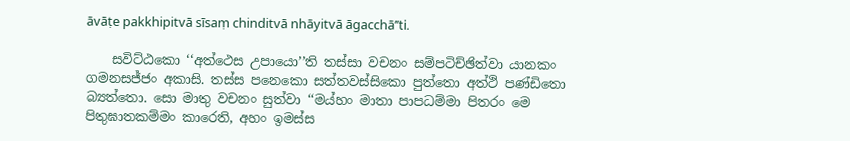āvāṭe pakkhipitvā sīsaṃ chinditvā nhāyitvā āgacchā’’ti.

    සවිට්‌ඨකො ‘‘අත්‌ථෙස උපායො’’ති තස්‌සා වචනං සම්‌පටිච්‌ඡිත්‌වා යානකං ගමනසජ්‌ජං අකාසි. තස්‌ස පනෙකො සත්‌තවස්‌සිකො පුත්‌තො අත්‌ථි පණ්‌ඩිතො බ්‍යත්‌තො. සො මාතු වචනං සුත්‌වා ‘‘මය්‌හං මාතා පාපධම්‌මා පිතරං මෙ පිතුඝාතකම්‌මං කාරෙති, අහං ඉමස්‌ස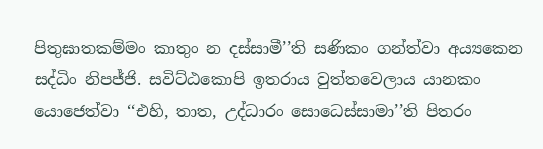පිතුඝාතකම්‌මං කාතුං න දස්‌සාමී’’ති සණිකං ගන්‌ත්‌වා අය්‍යකෙන සද්‌ධිං නිපජ්‌ජි. සවිට්‌ඨකොපි ඉතරාය වුත්‌තවෙලාය යානකං යොජෙත්‌වා ‘‘එහි, තාත, උද්‌ධාරං සොධෙස්‌සාමා’’ති පිතරං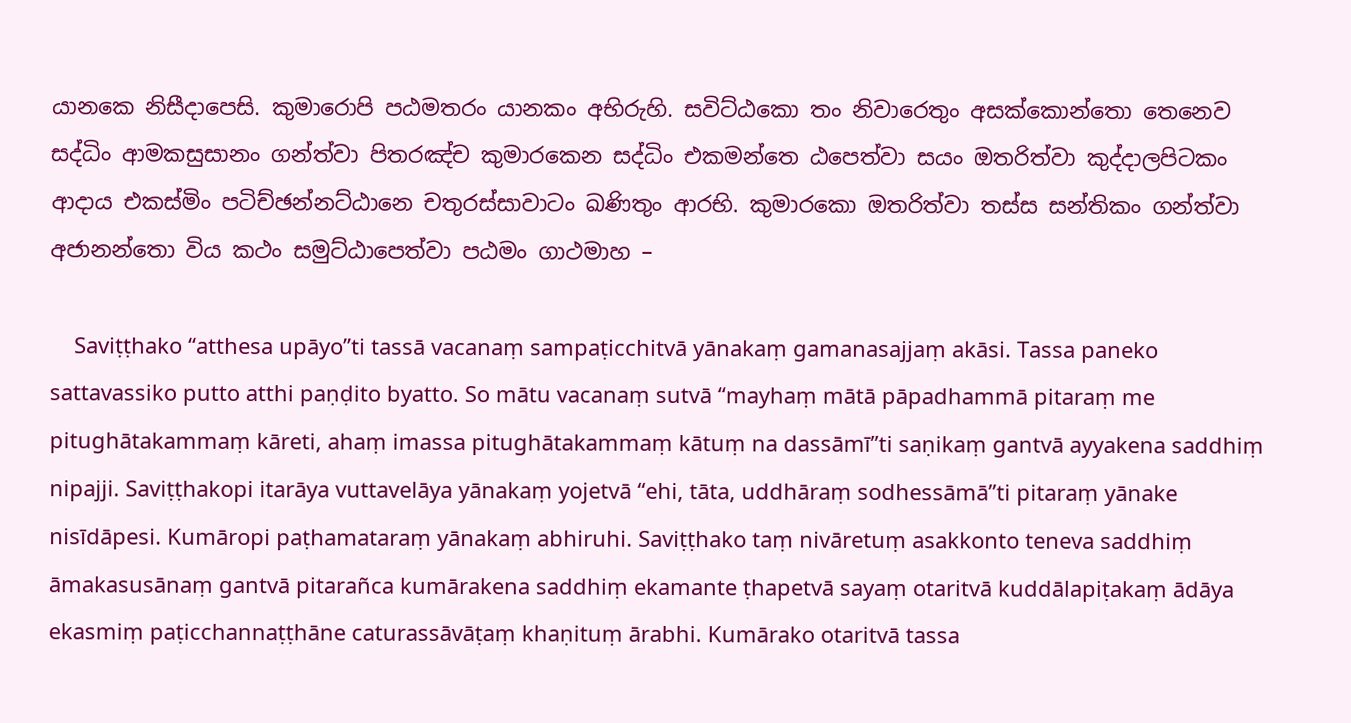යානකෙ නිසීදාපෙසි. කුමාරොපි පඨමතරං යානකං අභිරුහි. සවිට්‌ඨකො තං නිවාරෙතුං අසක්‌කොන්‌තො තෙනෙව සද්‌ධිං ආමකසුසානං ගන්‌ත්‌වා පිතරඤ්‌ච කුමාරකෙන සද්‌ධිං එකමන්‌තෙ ඨපෙත්‌වා සයං ඔතරිත්‌වා කුද්‌දාලපිටකං ආදාය එකස්‌මිං පටිච්‌ඡන්‌නට්‌ඨානෙ චතුරස්‌සාවාටං ඛණිතුං ආරභි. කුමාරකො ඔතරිත්‌වා තස්‌ස සන්‌තිකං ගන්‌ත්‌වා අජානන්‌තො විය කථං සමුට්‌ඨාපෙත්‌වා පඨමං ගාථමාහ –

    Saviṭṭhako ‘‘atthesa upāyo’’ti tassā vacanaṃ sampaṭicchitvā yānakaṃ gamanasajjaṃ akāsi. Tassa paneko sattavassiko putto atthi paṇḍito byatto. So mātu vacanaṃ sutvā ‘‘mayhaṃ mātā pāpadhammā pitaraṃ me pitughātakammaṃ kāreti, ahaṃ imassa pitughātakammaṃ kātuṃ na dassāmī’’ti saṇikaṃ gantvā ayyakena saddhiṃ nipajji. Saviṭṭhakopi itarāya vuttavelāya yānakaṃ yojetvā ‘‘ehi, tāta, uddhāraṃ sodhessāmā’’ti pitaraṃ yānake nisīdāpesi. Kumāropi paṭhamataraṃ yānakaṃ abhiruhi. Saviṭṭhako taṃ nivāretuṃ asakkonto teneva saddhiṃ āmakasusānaṃ gantvā pitarañca kumārakena saddhiṃ ekamante ṭhapetvā sayaṃ otaritvā kuddālapiṭakaṃ ādāya ekasmiṃ paṭicchannaṭṭhāne caturassāvāṭaṃ khaṇituṃ ārabhi. Kumārako otaritvā tassa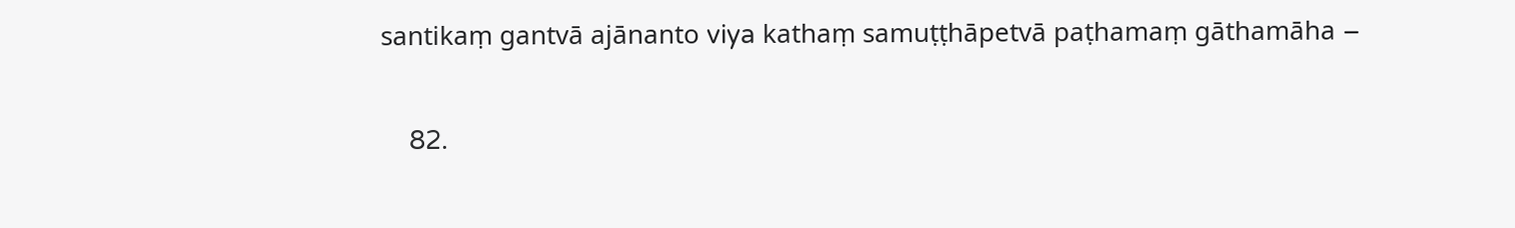santikaṃ gantvā ajānanto viya kathaṃ samuṭṭhāpetvā paṭhamaṃ gāthamāha –

    82.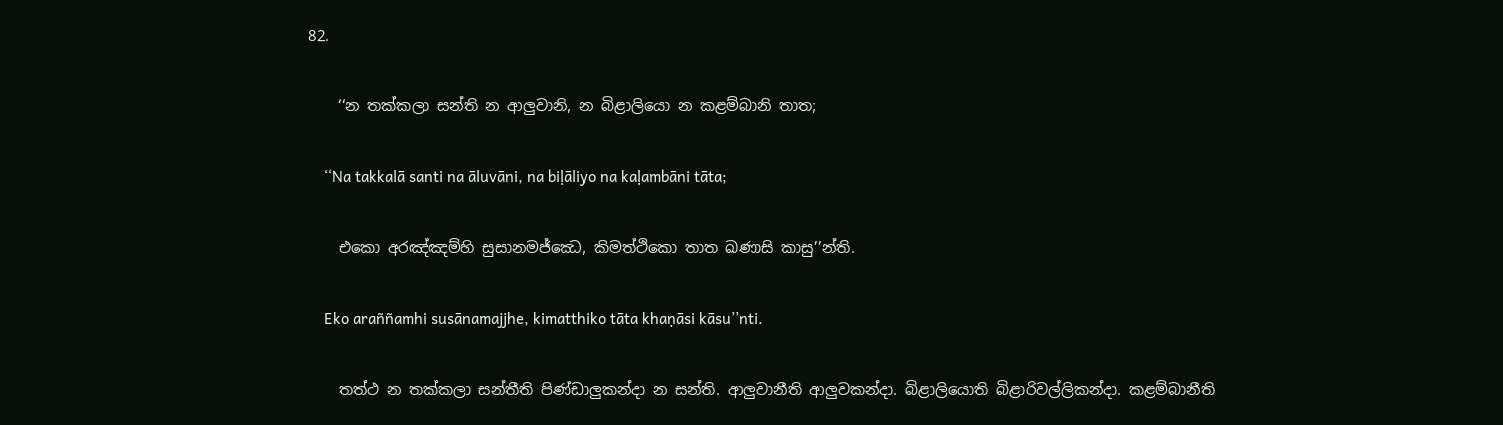82.

    ‘‘න තක්‌කලා සන්‌ති න ආලුවානි, න බිළාලියො න කළම්‌බානි තාත;

    ‘‘Na takkalā santi na āluvāni, na biḷāliyo na kaḷambāni tāta;

    එකො අරඤ්‌ඤම්‌හි සුසානමජ්‌ඣෙ, කිමත්‌ථිකො තාත ඛණාසි කාසු’’න්‌ති.

    Eko araññamhi susānamajjhe, kimatthiko tāta khaṇāsi kāsu’’nti.

    තත්‌ථ න තක්‌කලා සන්‌තීති පිණ්‌ඩාලුකන්‌දා න සන්‌ති. ආලුවානීති ආලුවකන්‌දා. බිළාලියොති බිළාරිවල්‌ලිකන්‌දා. කළම්‌බානීති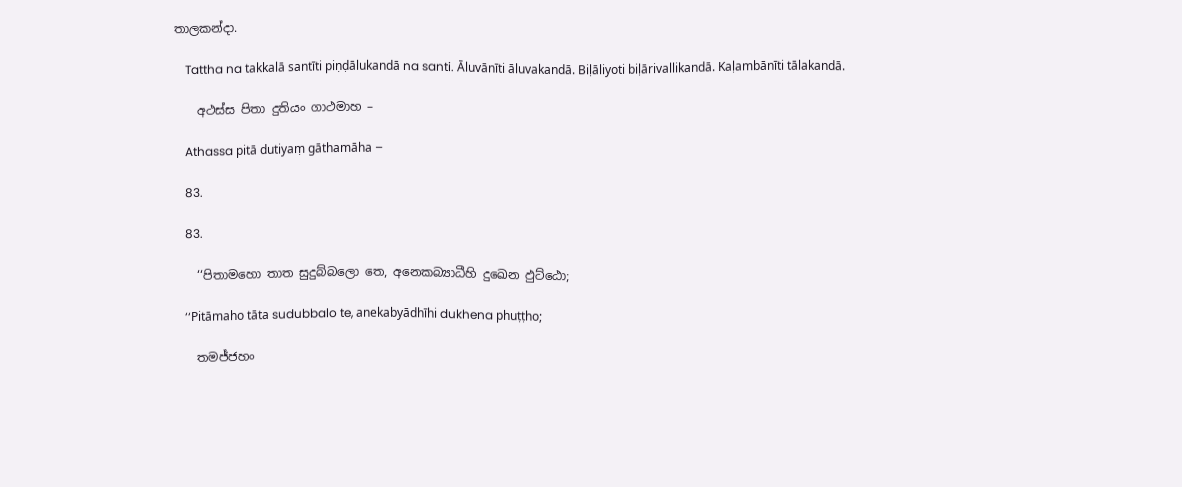තාලකන්‌දා.

    Tattha na takkalā santīti piṇḍālukandā na santi. Āluvānīti āluvakandā. Biḷāliyoti biḷārivallikandā. Kaḷambānīti tālakandā.

    අථස්‌ස පිතා දුතියං ගාථමාහ –

    Athassa pitā dutiyaṃ gāthamāha –

    83.

    83.

    ‘‘පිතාමහො තාත සුදුබ්‌බලො තෙ, අනෙකබ්‍යාධීහි දුඛෙන ඵුට්‌ඨො;

    ‘‘Pitāmaho tāta sudubbalo te, anekabyādhīhi dukhena phuṭṭho;

    තමජ්‌ජහං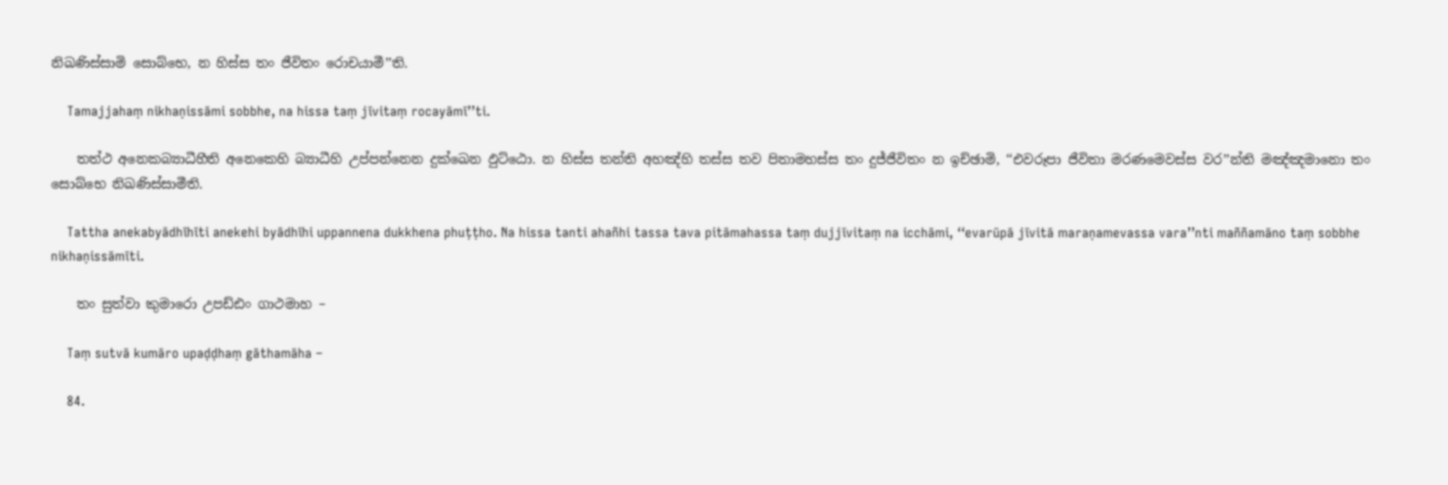නිඛණිස්‌සාමි සොබ්‌භෙ, න හිස්‌ස තං ජීවිතං රොචයාමී’’ති.

    Tamajjahaṃ nikhaṇissāmi sobbhe, na hissa taṃ jīvitaṃ rocayāmī’’ti.

    තත්‌ථ අනෙකබ්‍යාධීහීති අනෙකෙහි බ්‍යාධීහි උප්‌පන්‌නෙන දුක්‌ඛෙන ඵුට්‌ඨො. න හිස්‌ස තන්‌ති අහඤ්‌හි තස්‌ස තව පිතාමහස්‌ස තං දුජ්‌ජීවිතං න ඉච්‌ඡාමි, ‘‘එවරූපා ජීවිතා මරණමෙවස්‌ස වර’’න්‌ති මඤ්‌ඤමානො තං සොබ්‌භෙ නිඛණිස්‌සාමීති.

    Tattha anekabyādhīhīti anekehi byādhīhi uppannena dukkhena phuṭṭho. Na hissa tanti ahañhi tassa tava pitāmahassa taṃ dujjīvitaṃ na icchāmi, ‘‘evarūpā jīvitā maraṇamevassa vara’’nti maññamāno taṃ sobbhe nikhaṇissāmīti.

    තං සුත්‌වා කුමාරො උපඩ්‌ඪං ගාථමාහ –

    Taṃ sutvā kumāro upaḍḍhaṃ gāthamāha –

    84.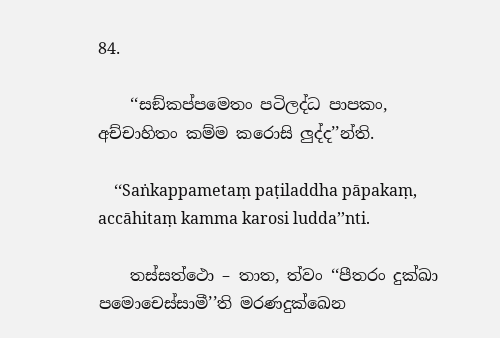84.

    ‘‘සඞ්‌කප්‌පමෙතං පටිලද්‌ධ පාපකං, අච්‌චාහිතං කම්‌ම කරොසි ලුද්‌ද’’න්‌ති.

    ‘‘Saṅkappametaṃ paṭiladdha pāpakaṃ, accāhitaṃ kamma karosi ludda’’nti.

    තස්‌සත්‌ථො – තාත, ත්‌වං ‘‘පීතරං දුක්‌ඛා පමොචෙස්‌සාමී’’ති මරණදුක්‌ඛෙන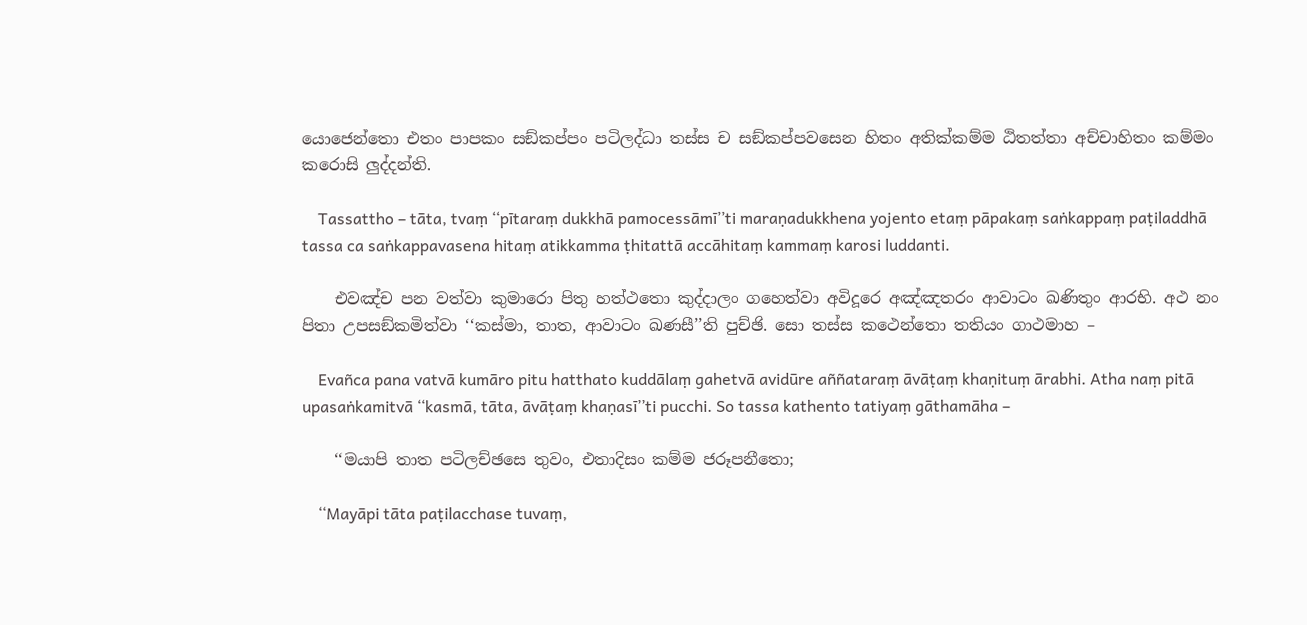යොජෙන්‌තො එතං පාපකං සඞ්‌කප්‌පං පටිලද්‌ධා තස්‌ස ච සඞ්‌කප්‌පවසෙන හිතං අතික්‌කම්‌ම ඨිතත්‌තා අච්‌චාහිතං කම්‌මං කරොසි ලුද්‌දන්‌ති.

    Tassattho – tāta, tvaṃ ‘‘pītaraṃ dukkhā pamocessāmī’’ti maraṇadukkhena yojento etaṃ pāpakaṃ saṅkappaṃ paṭiladdhā tassa ca saṅkappavasena hitaṃ atikkamma ṭhitattā accāhitaṃ kammaṃ karosi luddanti.

    එවඤ්‌ච පන වත්‌වා කුමාරො පිතු හත්‌ථතො කුද්‌දාලං ගහෙත්‌වා අවිදූරෙ අඤ්‌ඤතරං ආවාටං ඛණිතුං ආරභි. අථ නං පිතා උපසඞ්‌කමිත්‌වා ‘‘කස්‌මා, තාත, ආවාටං ඛණසී’’ති පුච්‌ඡි. සො තස්‌ස කථෙන්‌තො තතියං ගාථමාහ –

    Evañca pana vatvā kumāro pitu hatthato kuddālaṃ gahetvā avidūre aññataraṃ āvāṭaṃ khaṇituṃ ārabhi. Atha naṃ pitā upasaṅkamitvā ‘‘kasmā, tāta, āvāṭaṃ khaṇasī’’ti pucchi. So tassa kathento tatiyaṃ gāthamāha –

    ‘‘මයාපි තාත පටිලච්‌ඡසෙ තුවං, එතාදිසං කම්‌ම ජරූපනීතො;

    ‘‘Mayāpi tāta paṭilacchase tuvaṃ,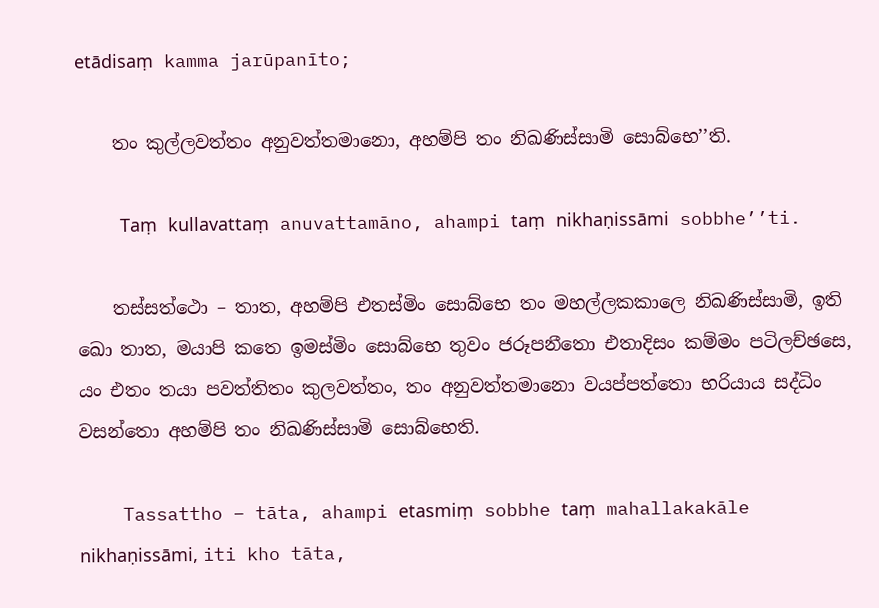etādisaṃ kamma jarūpanīto;

    තං කුල්‌ලවත්‌තං අනුවත්‌තමානො, අහම්‌පි තං නිඛණිස්‌සාමි සොබ්‌භෙ’’ති.

    Taṃ kullavattaṃ anuvattamāno, ahampi taṃ nikhaṇissāmi sobbhe’’ti.

    තස්‌සත්‌ථො – තාත, අහම්‌පි එතස්‌මිං සොබ්‌භෙ තං මහල්‌ලකකාලෙ නිඛණිස්‌සාමි, ඉති ඛො තාත, මයාපි කතෙ ඉමස්‌මිං සොබ්‌භෙ තුවං ජරූපනීතො එතාදිසං කම්‌මං පටිලච්‌ඡසෙ, යං එතං තයා පවත්‌තිතං කුලවත්‌තං, තං අනුවත්‌තමානො වයප්‌පත්‌තො භරියාය සද්‌ධිං වසන්‌තො අහම්‌පි තං නිඛණිස්‌සාමි සොබ්‌භෙති.

    Tassattho – tāta, ahampi etasmiṃ sobbhe taṃ mahallakakāle nikhaṇissāmi, iti kho tāta,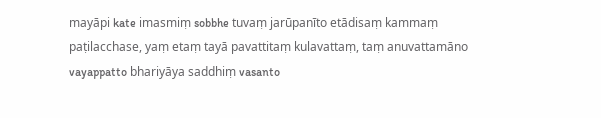mayāpi kate imasmiṃ sobbhe tuvaṃ jarūpanīto etādisaṃ kammaṃ paṭilacchase, yaṃ etaṃ tayā pavattitaṃ kulavattaṃ, taṃ anuvattamāno vayappatto bhariyāya saddhiṃ vasanto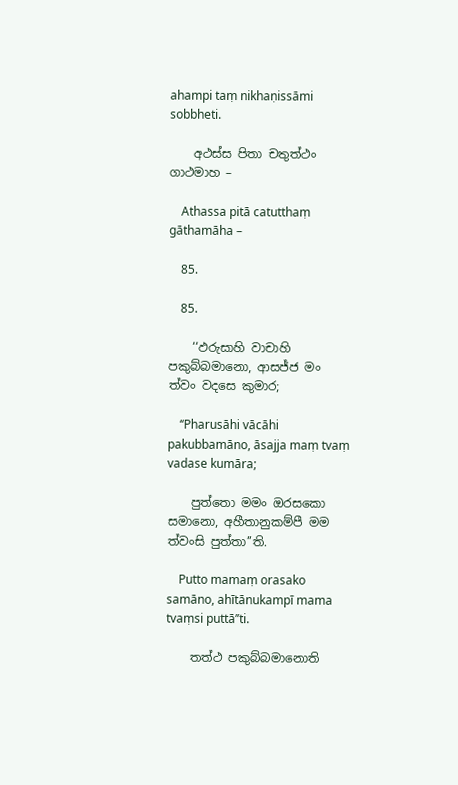ahampi taṃ nikhaṇissāmi sobbheti.

    අථස්‌ස පිතා චතුත්‌ථං ගාථමාහ –

    Athassa pitā catutthaṃ gāthamāha –

    85.

    85.

    ‘‘ඵරුසාහි වාචාහි පකුබ්‌බමානො, ආසජ්‌ජ මං ත්‌වං වදසෙ කුමාර;

    ‘‘Pharusāhi vācāhi pakubbamāno, āsajja maṃ tvaṃ vadase kumāra;

    පුත්‌තො මමං ඔරසකො සමානො, අහීතානුකම්‌පී මම ත්‌වංසි පුත්‌තා’’ති.

    Putto mamaṃ orasako samāno, ahītānukampī mama tvaṃsi puttā’’ti.

    තත්‌ථ පකුබ්‌බමානොති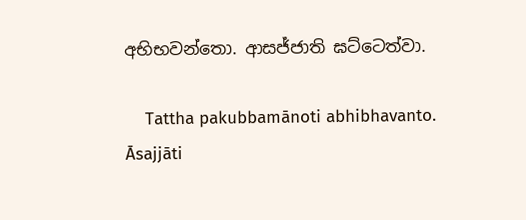අභිභවන්‌තො. ආසජ්‌ජාති ඝට්‌ටෙත්‌වා.

    Tattha pakubbamānoti abhibhavanto. Āsajjāti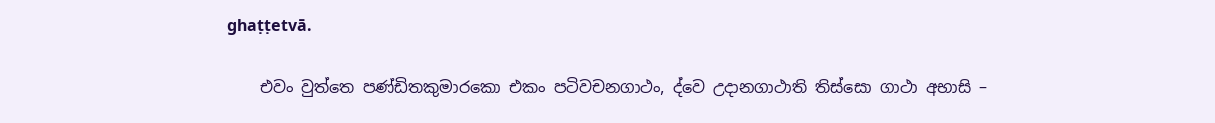ghaṭṭetvā.

    එවං වුත්‌තෙ පණ්‌ඩිතකුමාරකො එකං පටිවචනගාථං, ද්‌වෙ උදානගාථාති තිස්‌සො ගාථා අභාසි –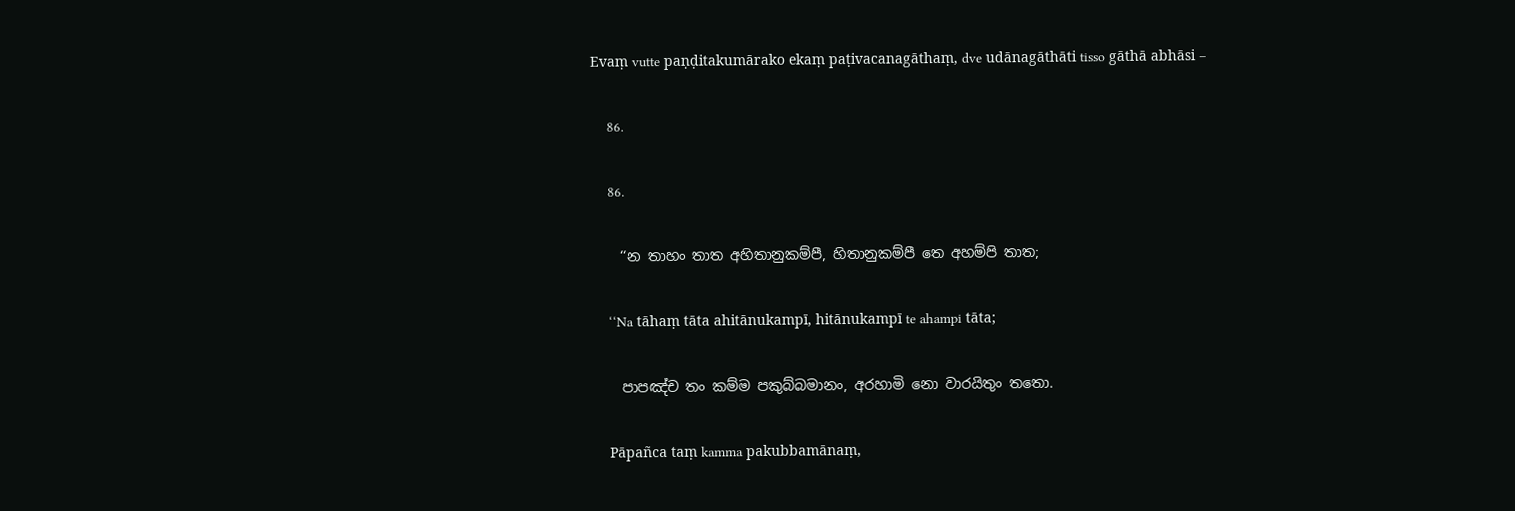Evaṃ vutte paṇḍitakumārako ekaṃ paṭivacanagāthaṃ, dve udānagāthāti tisso gāthā abhāsi –

    86.

    86.

    ‘‘න තාහං තාත අහිතානුකම්‌පී, හිතානුකම්‌පී තෙ අහම්‌පි තාත;

    ‘‘Na tāhaṃ tāta ahitānukampī, hitānukampī te ahampi tāta;

    පාපඤ්‌ච තං කම්‌ම පකුබ්‌බමානං, අරහාමි නො වාරයිතුං තතො.

    Pāpañca taṃ kamma pakubbamānaṃ,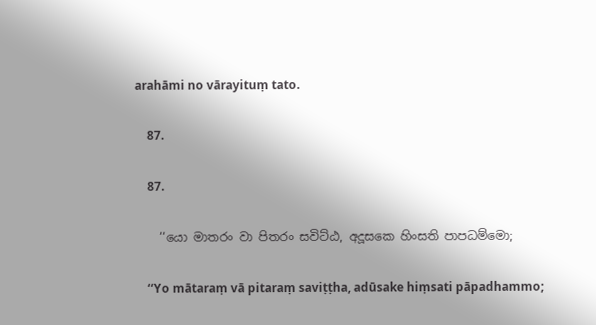arahāmi no vārayituṃ tato.

    87.

    87.

    ‘‘යො මාතරං වා පිතරං සවිට්‌ඨ, අදූසකෙ හිංසති පාපධම්‌මො;

    ‘‘Yo mātaraṃ vā pitaraṃ saviṭṭha, adūsake hiṃsati pāpadhammo;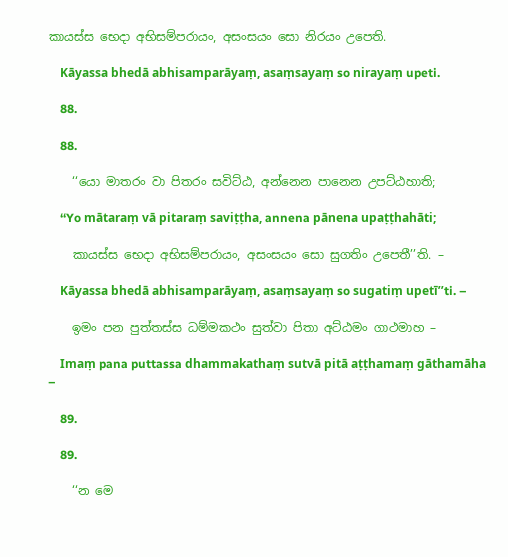කායස්‌ස භෙදා අභිසම්‌පරායං, අසංසයං සො නිරයං උපෙති.

    Kāyassa bhedā abhisamparāyaṃ, asaṃsayaṃ so nirayaṃ upeti.

    88.

    88.

    ‘‘යො මාතරං වා පිතරං සවිට්‌ඨ, අන්‌නෙන පානෙන උපට්‌ඨහාති;

    ‘‘Yo mātaraṃ vā pitaraṃ saviṭṭha, annena pānena upaṭṭhahāti;

    කායස්‌ස භෙදා අභිසම්‌පරායං, අසංසයං සො සුගතිං උපෙතී’’ති. –

    Kāyassa bhedā abhisamparāyaṃ, asaṃsayaṃ so sugatiṃ upetī’’ti. –

    ඉමං පන පුත්‌තස්‌ස ධම්‌මකථං සුත්‌වා පිතා අට්‌ඨමං ගාථමාහ –

    Imaṃ pana puttassa dhammakathaṃ sutvā pitā aṭṭhamaṃ gāthamāha –

    89.

    89.

    ‘‘න මෙ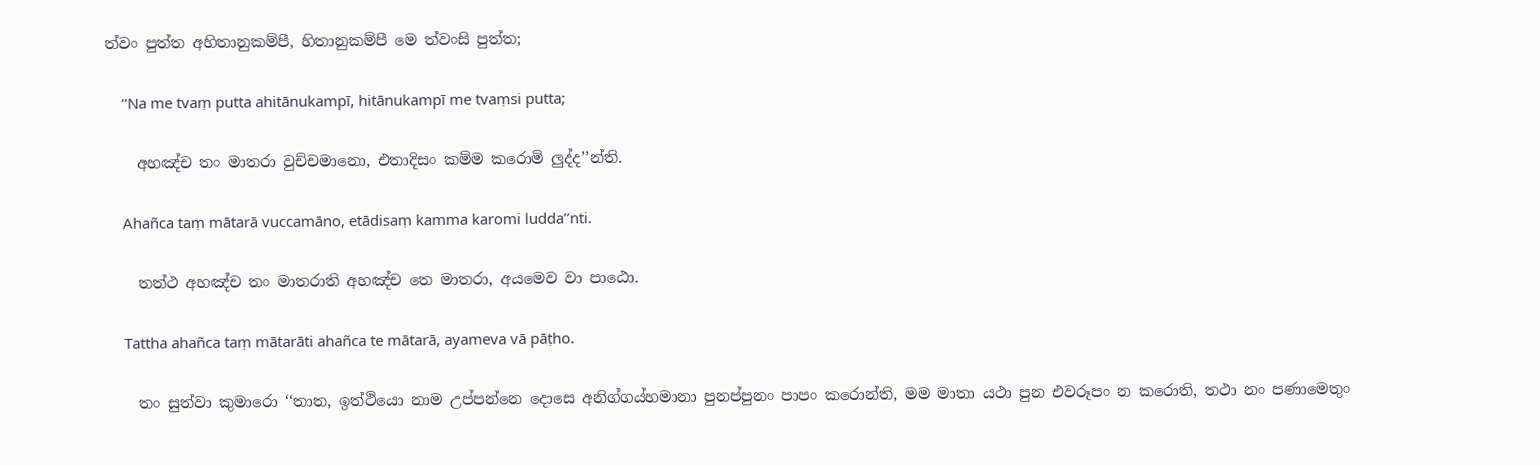ත්‌වං පුත්‌ත අහිතානුකම්‌පී, හිතානුකම්‌පී මෙ ත්‌වංසි පුත්‌ත;

    ‘‘Na me tvaṃ putta ahitānukampī, hitānukampī me tvaṃsi putta;

    අහඤ්‌ච තං මාතරා වුච්‌චමානො, එතාදිසං කම්‌ම කරොමි ලුද්‌ද’’න්‌ති.

    Ahañca taṃ mātarā vuccamāno, etādisaṃ kamma karomi ludda’’nti.

    තත්‌ථ අහඤ්‌ච තං මාතරාති අහඤ්‌ච තෙ මාතරා, අයමෙව වා පාඨො.

    Tattha ahañca taṃ mātarāti ahañca te mātarā, ayameva vā pāṭho.

    තං සුත්‌වා කුමාරො ‘‘තාත, ඉත්‌ථියො නාම උප්‌පන්‌නෙ දොසෙ අනිග්‌ගය්‌හමානා පුනප්‌පුනං පාපං කරොන්‌ති, මම මාතා යථා පුන එවරූපං න කරොති, තථා නං පණාමෙතුං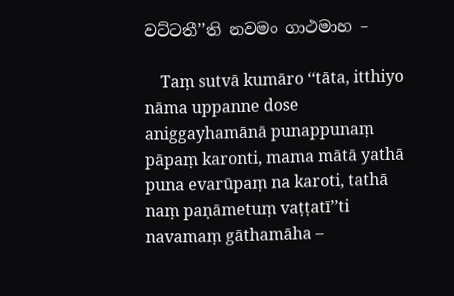වට්‌ටතී’’ති නවමං ගාථමාහ –

    Taṃ sutvā kumāro ‘‘tāta, itthiyo nāma uppanne dose aniggayhamānā punappunaṃ pāpaṃ karonti, mama mātā yathā puna evarūpaṃ na karoti, tathā naṃ paṇāmetuṃ vaṭṭatī’’ti navamaṃ gāthamāha –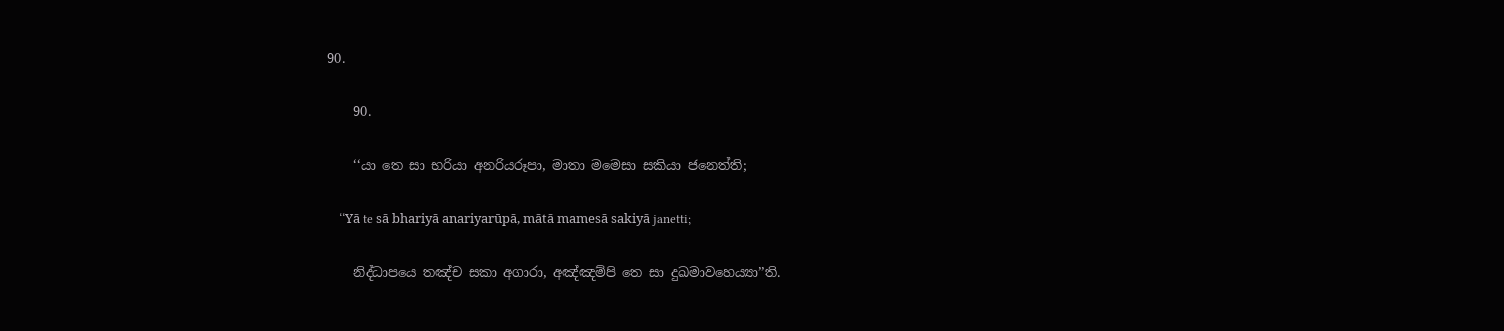90.

    90.

    ‘‘යා තෙ සා භරියා අනරියරූපා, මාතා මමෙසා සකියා ජනෙත්‌ති;

    ‘‘Yā te sā bhariyā anariyarūpā, mātā mamesā sakiyā janetti;

    නිද්‌ධාපයෙ තඤ්‌ච සකා අගාරා, අඤ්‌ඤම්‌පි තෙ සා දුඛමාවහෙය්‍යා’’ති.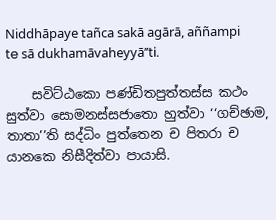Niddhāpaye tañca sakā agārā, aññampi te sā dukhamāvaheyyā’’ti.

    සවිට්‌ඨකො පණ්‌ඩිතපුත්‌තස්‌ස කථං සුත්‌වා සොමනස්‌සජාතො හුත්‌වා ‘‘ගච්‌ඡාම, තාතා’’ති සද්‌ධිං පුත්‌තෙන ච පිතරා ච යානකෙ නිසීදිත්‌වා පායාසි.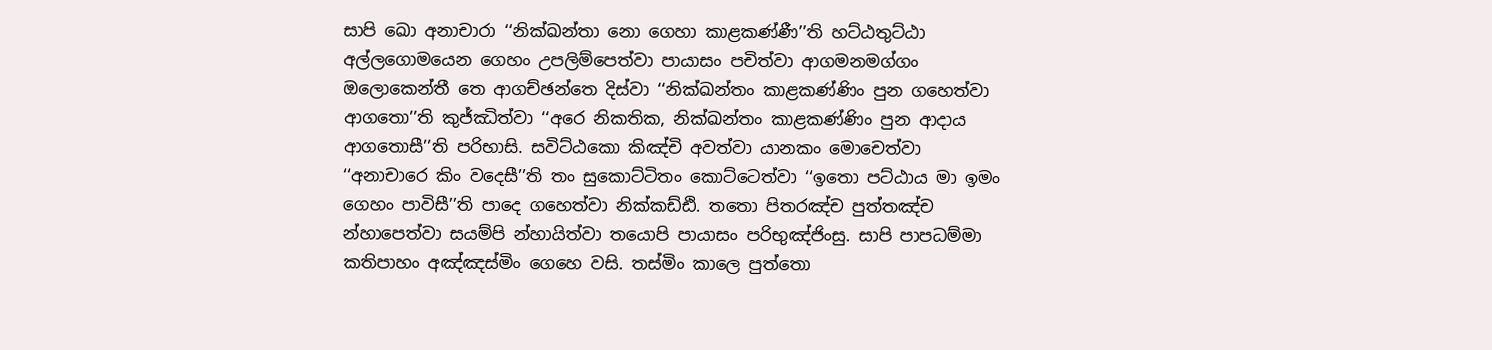සාපි ඛො අනාචාරා ‘‘නික්‌ඛන්‌තා නො ගෙහා කාළකණ්‌ණී’’ති හට්‌ඨතුට්‌ඨා අල්‌ලගොමයෙන ගෙහං උපලිම්‌පෙත්‌වා පායාසං පචිත්‌වා ආගමනමග්‌ගං ඔලොකෙන්‌තී තෙ ආගච්‌ඡන්‌තෙ දිස්‌වා ‘‘නික්‌ඛන්‌තං කාළකණ්‌ණිං පුන ගහෙත්‌වා ආගතො’’ති කුජ්‌ඣිත්‌වා ‘‘අරෙ නිකතික, නික්‌ඛන්‌තං කාළකණ්‌ණිං පුන ආදාය ආගතොසී’’ති පරිභාසි. සවිට්‌ඨකො කිඤ්‌චි අවත්‌වා යානකං මොචෙත්‌වා ‘‘අනාචාරෙ කිං වදෙසී’’ති තං සුකොට්‌ටිතං කොට්‌ටෙත්‌වා ‘‘ඉතො පට්‌ඨාය මා ඉමං ගෙහං පාවිසී’’ති පාදෙ ගහෙත්‌වා නික්‌කඩ්‌ඪි. තතො පිතරඤ්‌ච පුත්‌තඤ්‌ච න්‌හාපෙත්‌වා සයම්‌පි න්‌හායිත්‌වා තයොපි පායාසං පරිභුඤ්‌ජිංසු. සාපි පාපධම්‌මා කතිපාහං අඤ්‌ඤස්‌මිං ගෙහෙ වසි. තස්‌මිං කාලෙ පුත්‌තො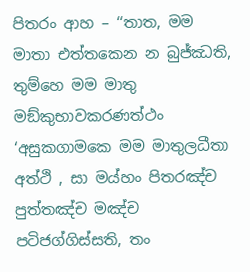පිතරං ආහ – ‘‘තාත, මම මාතා එත්‌තකෙන න බුජ්‌ඣති, තුම්‌හෙ මම මාතු මඞ්‌කුභාවකරණත්‌ථං ‘අසුකගාමකෙ මම මාතුලධීතා අත්‌ථි , සා මය්‌හං පිතරඤ්‌ච පුත්‌තඤ්‌ච මඤ්‌ච පටිජග්‌ගිස්‌සති, තං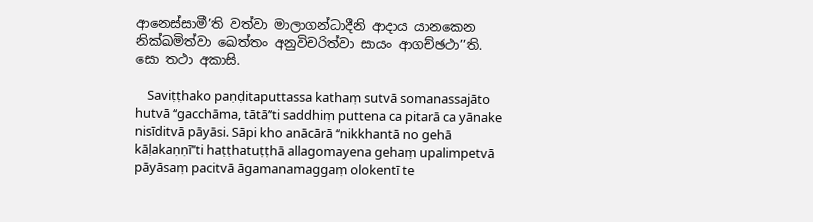ආනෙස්‌සාමී’ති වත්‌වා මාලාගන්‌ධාදීනි ආදාය යානකෙන නික්‌ඛමිත්‌වා ඛෙත්‌තං අනුවිචරිත්‌වා සායං ආගච්‌ඡථා’’ති. සො තථා අකාසි.

    Saviṭṭhako paṇḍitaputtassa kathaṃ sutvā somanassajāto hutvā ‘‘gacchāma, tātā’’ti saddhiṃ puttena ca pitarā ca yānake nisīditvā pāyāsi. Sāpi kho anācārā ‘‘nikkhantā no gehā kāḷakaṇṇī’’ti haṭṭhatuṭṭhā allagomayena gehaṃ upalimpetvā pāyāsaṃ pacitvā āgamanamaggaṃ olokentī te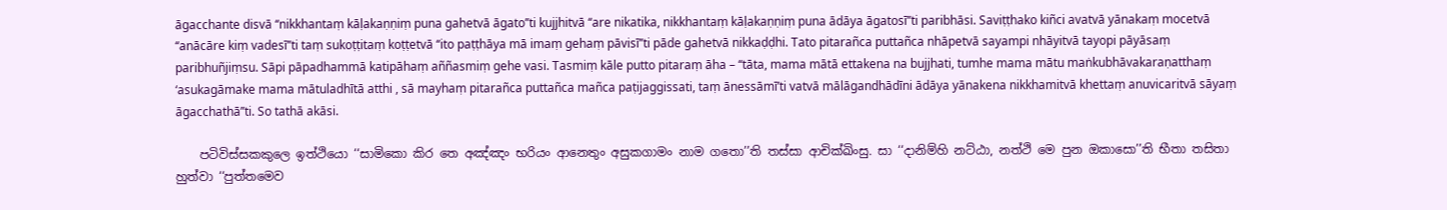āgacchante disvā ‘‘nikkhantaṃ kāḷakaṇṇiṃ puna gahetvā āgato’’ti kujjhitvā ‘‘are nikatika, nikkhantaṃ kāḷakaṇṇiṃ puna ādāya āgatosī’’ti paribhāsi. Saviṭṭhako kiñci avatvā yānakaṃ mocetvā ‘‘anācāre kiṃ vadesī’’ti taṃ sukoṭṭitaṃ koṭṭetvā ‘‘ito paṭṭhāya mā imaṃ gehaṃ pāvisī’’ti pāde gahetvā nikkaḍḍhi. Tato pitarañca puttañca nhāpetvā sayampi nhāyitvā tayopi pāyāsaṃ paribhuñjiṃsu. Sāpi pāpadhammā katipāhaṃ aññasmiṃ gehe vasi. Tasmiṃ kāle putto pitaraṃ āha – ‘‘tāta, mama mātā ettakena na bujjhati, tumhe mama mātu maṅkubhāvakaraṇatthaṃ ‘asukagāmake mama mātuladhītā atthi , sā mayhaṃ pitarañca puttañca mañca paṭijaggissati, taṃ ānessāmī’ti vatvā mālāgandhādīni ādāya yānakena nikkhamitvā khettaṃ anuvicaritvā sāyaṃ āgacchathā’’ti. So tathā akāsi.

    පටිවිස්‌සකකුලෙ ඉත්‌ථියො ‘‘සාමිකො කිර තෙ අඤ්‌ඤං භරියං ආනෙතුං අසුකගාමං නාම ගතො’’ති තස්‌සා ආචික්‌ඛිංසු. සා ‘‘දානිම්‌හි නට්‌ඨා, නත්‌ථි මෙ පුන ඔකාසො’’ති භීතා තසිතා හුත්‌වා ‘‘පුත්‌තමෙව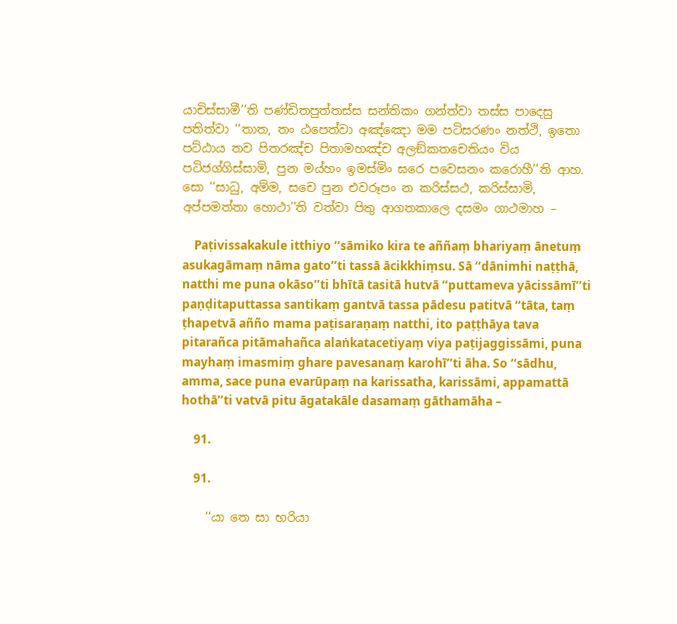යාචිස්‌සාමී’’ති පණ්‌ඩිතපුත්‌තස්‌ස සන්‌තිකං ගන්‌ත්‌වා තස්‌ස පාදෙසු පතිත්‌වා ‘‘තාත, තං ඨපෙත්‌වා අඤ්‌ඤො මම පටිසරණං නත්‌ථි, ඉතො පට්‌ඨාය තව පිතරඤ්‌ච පිතාමහඤ්‌ච අලඞ්‌කතචෙතියං විය පටිජග්‌ගිස්‌සාමි, පුන මය්‌හං ඉමස්‌මිං ඝරෙ පවෙසනං කරොහී’’ති ආහ. සො ‘‘සාධු, අම්‌ම, සචෙ පුන එවරූපං න කරිස්‌සථ, කරිස්‌සාමි, අප්‌පමත්‌තා හොථා’’ති වත්‌වා පිතු ආගතකාලෙ දසමං ගාථමාහ –

    Paṭivissakakule itthiyo ‘‘sāmiko kira te aññaṃ bhariyaṃ ānetuṃ asukagāmaṃ nāma gato’’ti tassā ācikkhiṃsu. Sā ‘‘dānimhi naṭṭhā, natthi me puna okāso’’ti bhītā tasitā hutvā ‘‘puttameva yācissāmī’’ti paṇḍitaputtassa santikaṃ gantvā tassa pādesu patitvā ‘‘tāta, taṃ ṭhapetvā añño mama paṭisaraṇaṃ natthi, ito paṭṭhāya tava pitarañca pitāmahañca alaṅkatacetiyaṃ viya paṭijaggissāmi, puna mayhaṃ imasmiṃ ghare pavesanaṃ karohī’’ti āha. So ‘‘sādhu, amma, sace puna evarūpaṃ na karissatha, karissāmi, appamattā hothā’’ti vatvā pitu āgatakāle dasamaṃ gāthamāha –

    91.

    91.

    ‘‘යා තෙ සා භරියා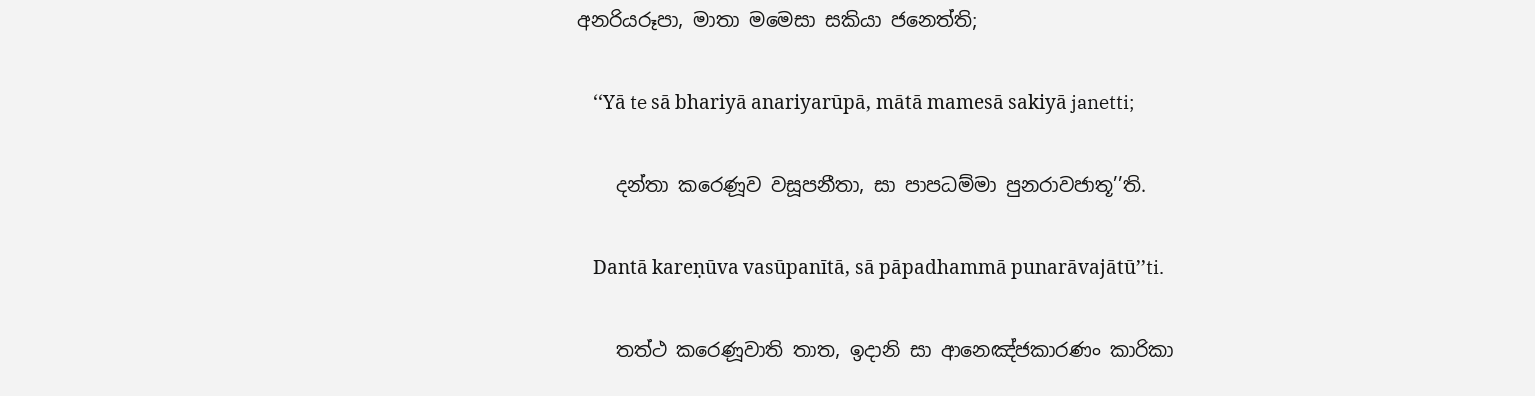අනරියරූපා, මාතා මමෙසා සකියා ජනෙත්‌ති;

    ‘‘Yā te sā bhariyā anariyarūpā, mātā mamesā sakiyā janetti;

    දන්‌තා කරෙණූව වසූපනීතා, සා පාපධම්‌මා පුනරාවජාතූ’’ති.

    Dantā kareṇūva vasūpanītā, sā pāpadhammā punarāvajātū’’ti.

    තත්‌ථ කරෙණූවාති තාත, ඉදානි සා ආනෙඤ්‌ජකාරණං කාරිකා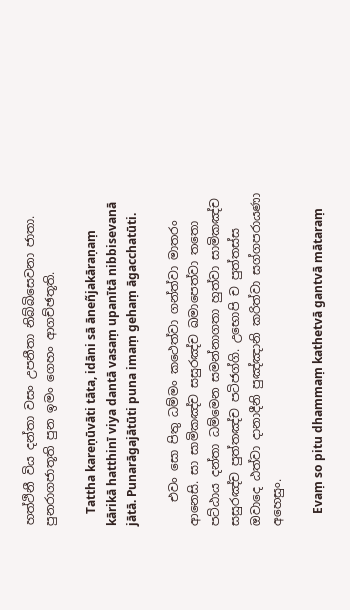හත්‌ථිනී විය දන්‌තා වසං උපනීතා නිබ්‌බිසෙවනා ජාතා. පුනරාගජාතූති පුන ඉමං ගෙහං ආගච්‌ඡතූති.

    Tattha kareṇūvāti tāta, idāni sā āneñjakāraṇaṃ kārikā hatthinī viya dantā vasaṃ upanītā nibbisevanā jātā. Punarāgajātūti puna imaṃ gehaṃ āgacchatūti.

    එවං සො පිතු ධම්‌මං කථෙත්‌වා ගන්‌ත්‌වා මාතරං ආනෙසි. සා සාමිකඤ්‌ච සසුරඤ්‌ච ඛමාපෙත්‌වා තතො පට්‌ඨාය දන්‌තා ධම්‌මෙන සමන්‌නාගතා හුත්‌වා සාමිකඤ්‌ච සසුරඤ්‌ච පුත්‌තඤ්‌ච පටිජග්‌ගි. උභොපි ච පුත්‌තස්‌ස ඔවාදෙ ඨත්‌වා දානාදීනි පුඤ්‌ඤානි කරිත්‌වා සග්‌ගපරායණා අහෙසුං.

    Evaṃ so pitu dhammaṃ kathetvā gantvā mātaraṃ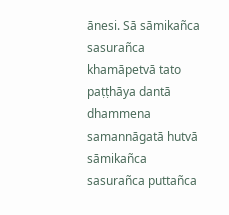ānesi. Sā sāmikañca sasurañca khamāpetvā tato paṭṭhāya dantā dhammena samannāgatā hutvā sāmikañca sasurañca puttañca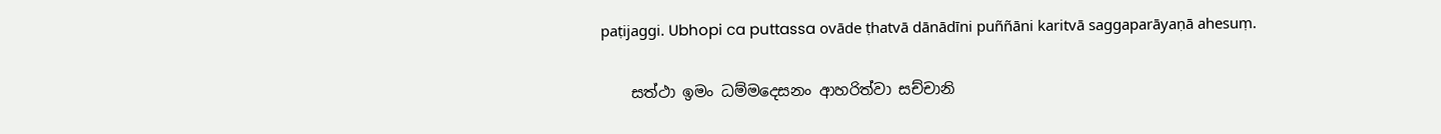paṭijaggi. Ubhopi ca puttassa ovāde ṭhatvā dānādīni puññāni karitvā saggaparāyaṇā ahesuṃ.

    සත්‌ථා ඉමං ධම්‌මදෙසනං ආහරිත්‌වා සච්‌චානි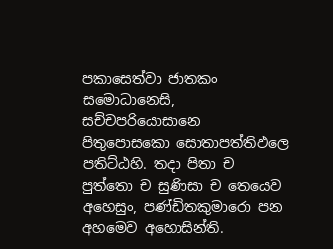පකාසෙත්‌වා ජාතකං සමොධානෙසි, සච්‌චපරියොසානෙ පිතුපොසකො සොතාපත්‌තිඵලෙ පතිට්‌ඨහි. තදා පිතා ච පුත්‌තො ච සුණිසා ච තෙයෙව අහෙසුං, පණ්‌ඩිතකුමාරො පන අහමෙව අහොසින්‌ති.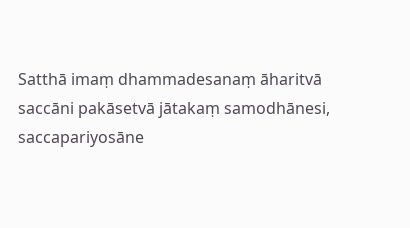Satthā imaṃ dhammadesanaṃ āharitvā saccāni pakāsetvā jātakaṃ samodhānesi, saccapariyosāne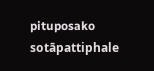pituposako sotāpattiphale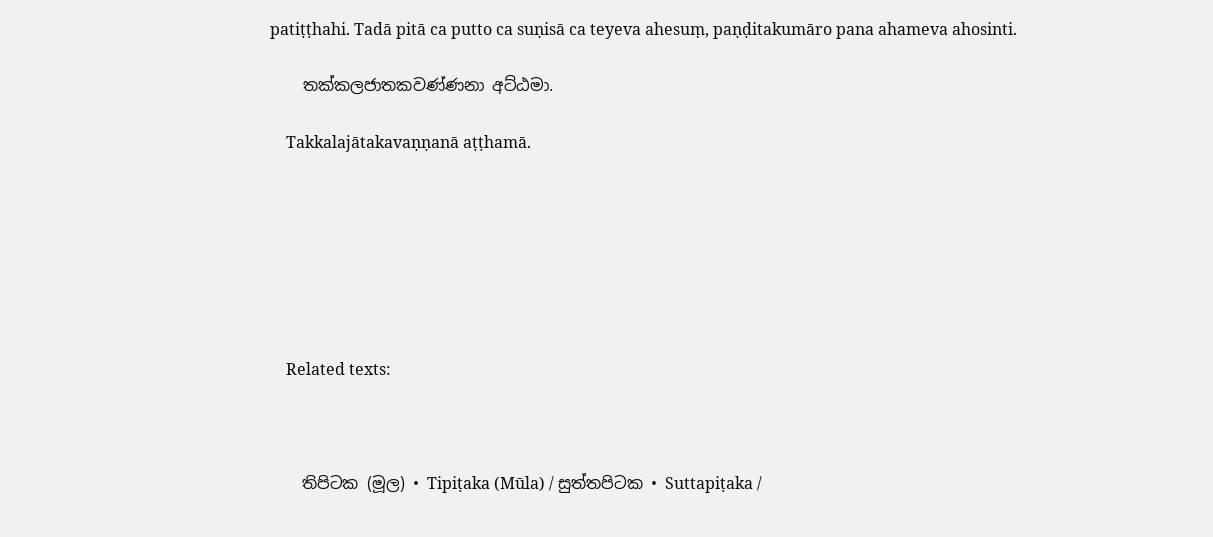patiṭṭhahi. Tadā pitā ca putto ca suṇisā ca teyeva ahesuṃ, paṇḍitakumāro pana ahameva ahosinti.

    තක්‌කලජාතකවණ්‌ණනා අට්‌ඨමා.

    Takkalajātakavaṇṇanā aṭṭhamā.







    Related texts:



    තිපිටක (මූල) • Tipiṭaka (Mūla) / සුත්‌තපිටක • Suttapiṭaka /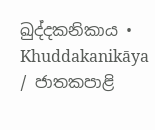ඛුද්‌දකනිකාය • Khuddakanikāya / ජාතකපාළි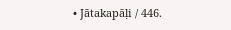• Jātakapāḷi / 446.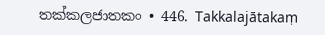තක්‌කලජාතකං • 446. Takkalajātakaṃ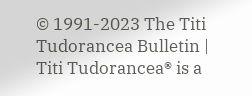© 1991-2023 The Titi Tudorancea Bulletin | Titi Tudorancea® is a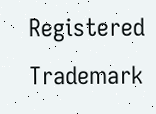Registered Trademark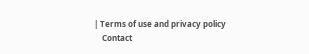| Terms of use and privacy policy
    Contact